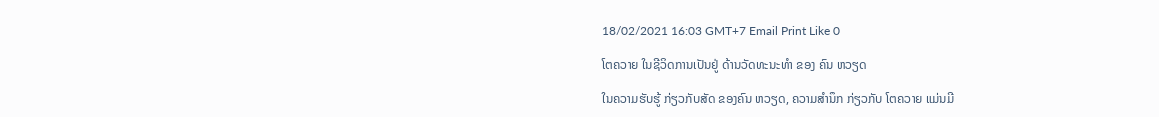18/02/2021 16:03 GMT+7 Email Print Like 0

ໂຕຄວາຍ ໃນຊີວິດການເປັນຢູ່ ດ້ານວັດທະນະທຳ ຂອງ ຄົນ ຫວຽດ

ໃນຄວາມຮັບຮູ້ ກ່ຽວກັບສັດ ຂອງຄົນ ຫວຽດ, ຄວາມສຳນຶກ ກ່ຽວກັບ ໂຕຄວາຍ ແມ່ນມີ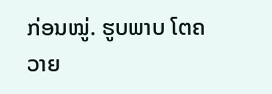ກ່ອນໝູ່. ຮູບພາບ ໂຕຄວາຍ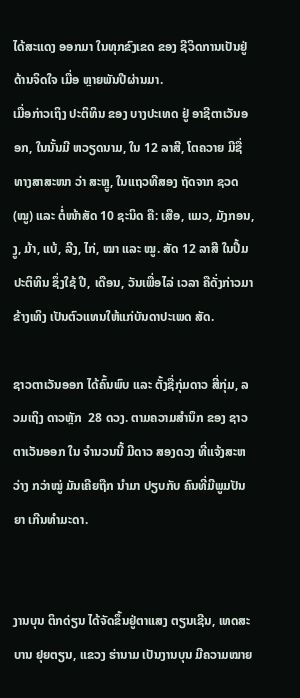ໄດ້ສະແດງ ອອກມາ ໃນທຸກຂົງເຂດ ຂອງ ຊີວິດການເປັນຢູ່ ດ້ານຈິດໃຈ ເມື່ອ ຫຼາຍພັນປີຜ່ານມາ.
ເມື່ອກ່າວເຖິງ ປະຕິທິນ ຂອງ ບາງປະເທດ ຢູ່ ອາຊີຕາເວັນອອກ, ໃນນັ້ນມີ ຫວຽດນາມ, ໃນ 12 ລາສີ, ໂຕຄວາຍ ມີຊື່ ທາງສາສະໜາ ວ່າ ສະຫຼູ, ໃນແຖວທີສອງ ຖັດຈາກ ຊວດ (ໝູ) ແລະ ຕໍ່ໜ້າສັດ 10 ຊະນິດ ຄື: ເສືອ, ແມວ, ມັງກອນ, ງູ, ມ້າ, ແບ້, ລີງ, ໄກ່, ໝາ ແລະ ໝູ. ສັດ 12 ລາສີ ໃນປຶ້ມປະຕິທິນ ຊຶ່ງໃຊ້ ປີ, ເດືອນ, ວັນເພື່ອໄລ່ ເວລາ ຄືດັ່ງກ່າວມາຂ້າງເທິງ ເປັນຕົວແທນໃຫ້ແກ່ບັນດາປະເພດ ສັດ.

ຊາວຕາເວັນອອກ ໄດ້ຄົ້ນພົບ ແລະ ຕັ້ງຊື່ກຸ່ມດາວ ສີ່ກຸ່ມ, ລວມເຖິງ ດາວຫຼັກ  28 ດວງ. ຕາມຄວາມສຳນຶກ ຂອງ ຊາວຕາເວັນອອກ ໃນ ຈໍານວນນີ້ ມີດາວ ສອງດວງ ທີ່ແຈ້ງສະຫວ່າງ ກວ່າໝູ່ ມັນເຄີຍຖືກ ນຳມາ ປຽບກັບ ຄົນທີ່ມີພູມປັນຍາ ເກີນທຳມະດາ.


ງານບຸນ ຕິກດ່ຽນ ໄດ້ຈັດຂຶ້ນຢູ່ຕາແສງ ຕຽນເຊີນ, ເທດສະບານ ຢຸຍຕຽນ, ແຂວງ ຮ່ານາມ ເປັນງານບຸນ ມີຄວາມໝາຍ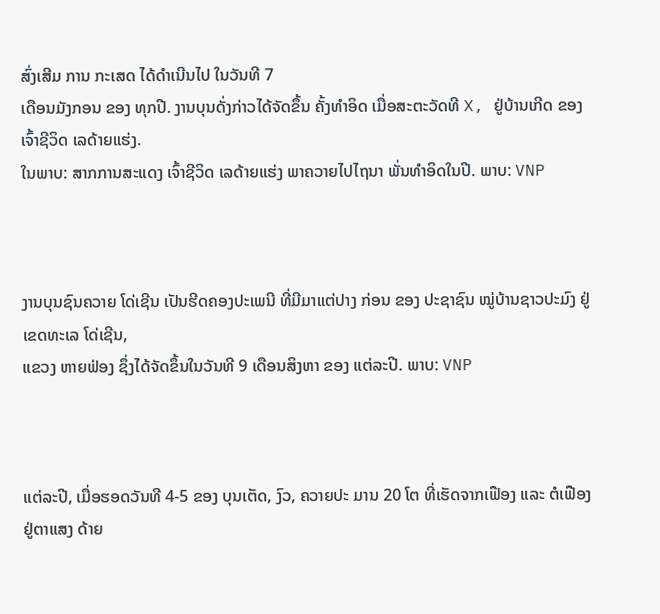ສົ່ງເສີມ ການ ກະເສດ ໄດ້ດຳເນີນໄປ ໃນວັນທີ 7
ເດືອນມັງກອນ ຂອງ ທຸກປີ. ງານບຸນດັ່ງກ່າວໄດ້ຈັດຂຶ້ນ ຄັ້ງທຳອິດ ເມື່ອສະຕະວັດທີ X, ຢູ່ບ້ານເກີດ ຂອງ ເຈົ້າຊີວິດ ເລດ້າຍແຮ່ງ.
ໃນພາບ: ສາກການສະແດງ ເຈົ້າຊີວິດ ເລດ້າຍແຮ່ງ ພາຄວາຍໄປໄຖນາ ພັ່ນທຳອິດໃນປີ. ພາບ: VNP



ງານບຸນຊົນຄວາຍ ໂດ່ເຊີນ ເປັນຮີດຄອງປະເພນີ ທີ່ມີມາແຕ່ປາງ ກ່ອນ ຂອງ ປະຊາຊົນ ໝູ່ບ້ານຊາວປະມົງ ຢູ່ເຂດທະເລ ໂດ່ເຊີນ,
ແຂວງ ຫາຍຟ່ອງ ຊຶ່ງໄດ້ຈັດຂຶ້ນໃນວັນທີ 9 ເດືອນສິງຫາ ຂອງ ແຕ່ລະປີ. ພາບ: VNP



ແຕ່ລະປີ, ເມື່ອຮອດວັນທີ 4-5 ຂອງ ບຸນເຕັດ, ງົວ, ຄວາຍປະ ມານ 20 ໂຕ ທີ່ເຮັດຈາກເຟືອງ ແລະ ຕໍເຟືອງ ຢູ່ຕາແສງ ດ້າຍ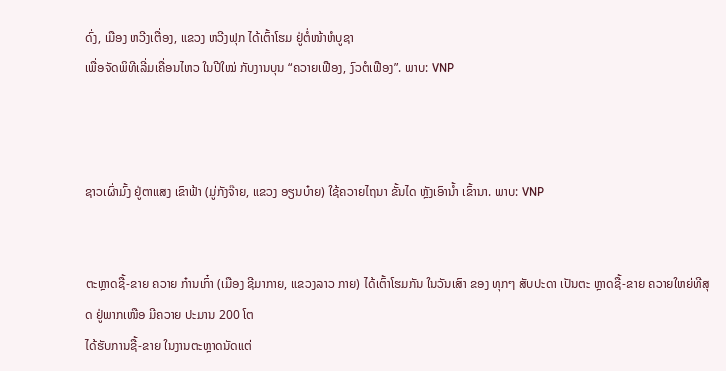ດົ່ງ, ເມືອງ ຫວີງເຕື່ອງ, ແຂວງ ຫວີງຟຸກ ໄດ້ເຕົ້າໂຮມ ຢູ່ຕໍ່ໜ້າຫໍບູຊາ
ເພື່ອຈັດພິທີເລີ່ມເຄື່ອນໄຫວ ໃນປີໃໝ່ ກັບງານບຸນ “ຄວາຍເຟືອງ, ງົວຕໍເຟືອງ”. ພາບ: VNP



ຊາວເຜົ່າມົ້ງ ຢູ່ຕາແສງ ເຂົາຟ້າ (ມູ່ກັງຈ໊າຍ, ແຂວງ ອຽນບ໋າຍ) ໃຊ້ຄວາຍໄຖນາ ຂັ້ນໄດ ຫຼັງເອົານ້ຳ ເຂົ້ານາ. ພາບ: VNP


ຕະຫຼາດຊື້-ຂາຍ ຄວາຍ ກ໋ານເກົ໋າ (ເມືອງ ຊີມາກາຍ, ແຂວງລາວ ກາຍ) ໄດ້ເຕົ້າໂຮມກັນ ໃນວັນເສົາ ຂອງ ທຸກໆ ສັບປະດາ ເປັນຕະ ຫຼາດຊື້-ຂາຍ ຄວາຍໃຫຍ່ທີສຸດ ຢູ່ພາກເໜືອ ມີຄວາຍ ປະມານ 200 ໂຕ
ໄດ້ຮັບການຊື້-ຂາຍ ໃນງານຕະຫຼາດນັດແຕ່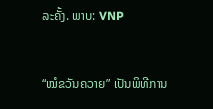ລະຄັ້ງ. ພາບ: VNP



“ໝໍຂວັນຄວາຍ” ເປັນພິທີການ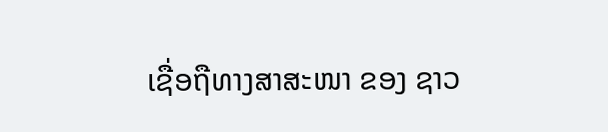ເຊື່ອຖືທາງສາສະໜາ ຂອງ ຊາວ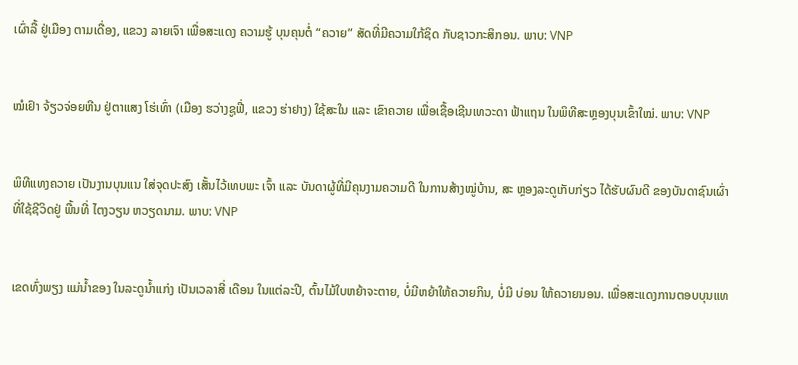ເຜົ່າລື້ ຢູ່ເມືອງ ຕາມເດື່ອງ, ແຂວງ ລາຍເຈົາ ເພື່ອສະແດງ ຄວາມຮູ້ ບຸນຄຸນຕໍ່ “ຄວາຍ” ສັດທີ່ມີຄວາມໃກ້ຊິດ ກັບຊາວກະສິກອນ. ພາບ: VNP


ໝໍເຢົາ ຈ້ຽວຈ່ອຍຫີນ ຢູ່ຕາແສງ ໂຮ່ເທົ່າ (ເມືອງ ຮວ່າງຊູຟີ່, ແຂວງ ຮ່າຢາງ) ໃຊ້ສະໃນ ແລະ ເຂົາຄວາຍ ເພື່ອເຊື້ອເຊີນເທວະດາ ຟ້າແຖນ ໃນພິທີສະຫຼອງບຸນເຂົ້າໃໝ່. ພາບ: VNP


ພິທີແທງຄວາຍ ເປັນງານບຸນແນ ໃສ່ຈຸດປະສົງ ເສັ້ນໄວ້ເທບພະ ເຈົ້າ ແລະ ບັນດາຜູ້ທີ່ມີຄຸນງາມຄວາມດີ ໃນການສ້າງໝູ່ບ້ານ, ສະ ຫຼອງລະດູເກັບກ່ຽວ ໄດ້ຮັບຜົນດີ ຂອງບັນດາຊົນເຜົ່າ
ທີ່ໃຊ້ຊີວິດຢູ່ ພື້ນທີ່ ໄຕງວຽນ ຫວຽດນາມ. ພາບ: VNP


ເຂດທົ່ງພຽງ ແມ່ນ້ຳຂອງ ໃນລະດູນໍ້າແກ່ງ ເປັນເວລາສີ່ ເດືອນ ໃນແຕ່ລະປີ, ຕົ້ນໄມ້ໃບຫຍ້າຈະຕາຍ, ບໍ່ມີຫຍ້າໃຫ້ຄວາຍກິນ, ບໍ່ມີ ບ່ອນ ໃຫ້ຄວາຍນອນ. ເພື່ອສະແດງການຕອບບຸນແທ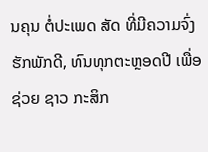ນຄຸນ ຕໍ່ປະເພດ ສັດ ທີ່ມີຄວາມຈົ່ງຮັກພັກດີ, ທົນທຸກຕະຫຼອດປີ ເພື່ອຊ່ວຍ ຊາວ ກະສິກ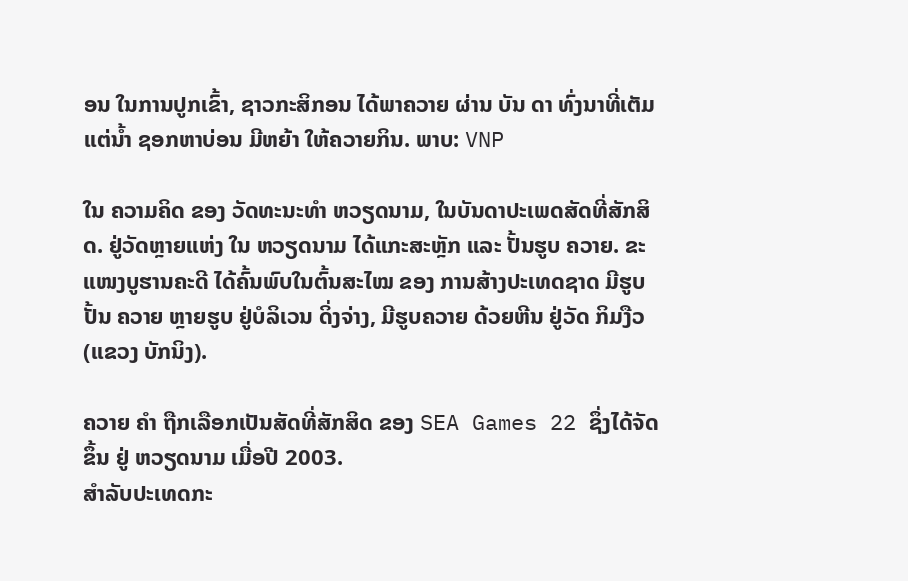ອນ ໃນການປູກເຂົ້າ, ຊາວກະສິກອນ ໄດ້ພາຄວາຍ ຜ່ານ ບັນ ດາ ທົ່ງນາທີ່ເຕັມແຕ່ນໍ້າ ຊອກຫາບ່ອນ ມີຫຍ້າ ໃຫ້ຄວາຍກິນ. ພາບ: VNP

ໃນ ຄວາມຄິດ ຂອງ ວັດທະນະທຳ ຫວຽດນາມ, ໃນບັນດາປະເພດສັດທີ່ສັກສິດ. ຢູ່ວັດຫຼາຍແຫ່ງ ໃນ ຫວຽດນາມ ໄດ້ແກະສະຫຼັກ ແລະ ປັ້ນຮູບ ຄວາຍ. ຂະແໜງບູຮານຄະດີ ໄດ້ຄົ້ນພົບໃນຕົ້ນສະໄໝ ຂອງ ການສ້າງປະເທດຊາດ ມີຮູບປັ້ນ ຄວາຍ ຫຼາຍຮູບ ຢູ່ບໍລິເວນ ດິ່ງຈ່າງ, ມີຮູບຄວາຍ ດ້ວຍຫີນ ຢູ່ວັດ ກິມງືວ (ແຂວງ ບັກນິງ).

ຄວາຍ ຄຳ ຖືກເລືອກເປັນສັດທີ່ສັກສິດ ຂອງ SEA Games 22 ຊຶ່ງໄດ້ຈັດຂຶ້ນ ຢູ່ ຫວຽດນາມ ເມື່ອປີ 2003.
ສຳລັບປະເທດກະ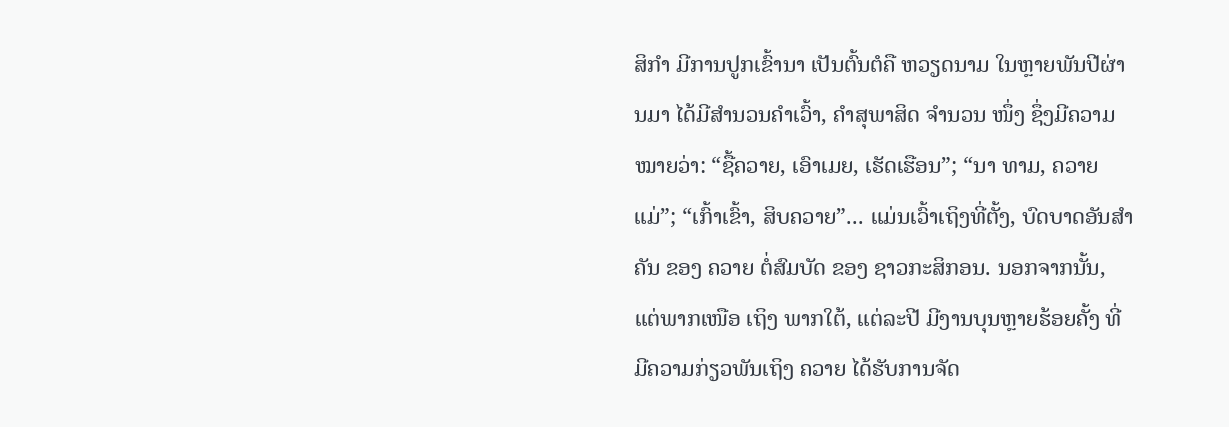ສິກຳ ມີການປູກເຂົ້ານາ ເປັນຕົ້ນຕໍຄື ຫວຽດນາມ ໃນຫຼາຍພັນປີຜ່ານມາ ໄດ້ມີສຳນວນຄຳເວົ້າ, ຄຳສຸພາສິດ ຈຳນວນ ໜຶ່ງ ຊຶ່ງມີຄວາມໝາຍວ່າ: “ຊື້ຄວາຍ, ເອົາເມຍ, ເຮັດເຮືອນ”; “ນາ ທາມ, ຄວາຍແມ່”; “ເກົ້າເຂົ້າ, ສິບຄວາຍ”... ແມ່ນເວົ້າເຖິງທີ່ຕັ້ງ, ບົດບາດອັນສຳຄັນ ຂອງ ຄວາຍ ຕໍ່ສົມບັດ ຂອງ ຊາວກະສິກອນ. ນອກຈາກນັ້ນ, ແຕ່ພາກເໜືອ ເຖິງ ພາກໃຕ້, ແຕ່ລະປີ ມີງານບຸນຫຼາຍຮ້ອຍຄັ້ງ ທີ່ມີຄວາມກ່ຽວພັນເຖິງ ຄວາຍ ໄດ້ຮັບການຈັດ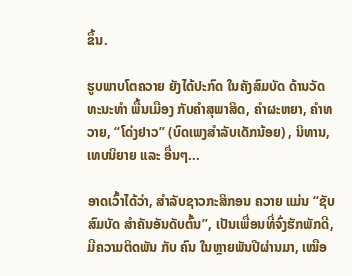ຂຶ້ນ.

ຮູບພາບໂຕຄວາຍ ຍັງໄດ້ປະກົດ ໃນຄັງສົມບັດ ດ້ານວັດທະນະທຳ ພື້ນເມືອງ ກັບຄໍາສຸພາສິດ, ຄໍາຜະຫຍາ, ຄໍາທວາຍ, “ໂດ່ງຢາວ” (ບົດເພງສຳລັບເດັກນ້ອຍ) , ນິທານ, ເທບນິຍາຍ ແລະ ອື່ນໆ...

ອາດເວົ້າໄດ້ວ່າ, ສຳລັບຊາວກະສິກອນ ຄວາຍ ແມ່ນ “ຊັບສົມບັດ ສຳຄັນອັນດັບຕົ້ນ”, ເປັນເພື່ອນທີ່ຈົ່ງຮັກພັກດີ, ມີຄວາມຕິດພັນ ກັບ ຄົນ ໃນຫຼາຍພັນປີຜ່ານມາ, ເໝືອ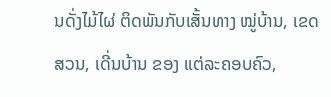ນດັ່ງໄມ້ໄຜ່ ຕິດພັນກັບເສັ້ນທາງ ໝູ່ບ້ານ, ເຂດສວນ, ເດີ່ນບ້ານ ຂອງ ແຕ່ລະຄອບຄົວ,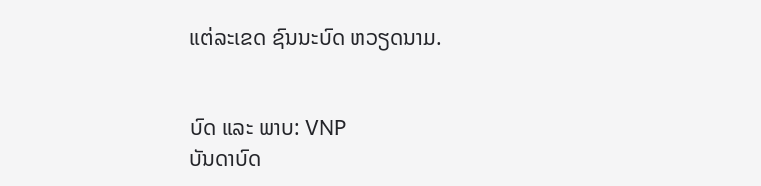ແຕ່ລະເຂດ ຊົນນະບົດ ຫວຽດນາມ.


ບົດ ແລະ ພາບ: VNP
ບັນດາບົດ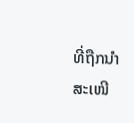ທີ່ຖືກນຳສະເໜີ